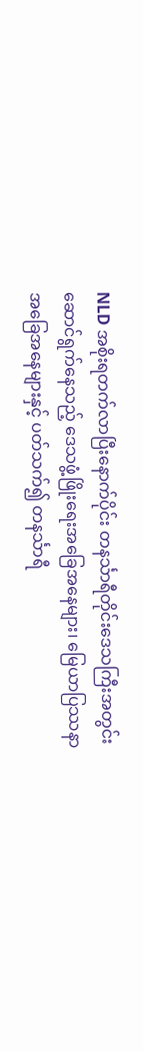NLD အစိုးရတက်လာပြီးနောက်ပိုင်း တနင်္သာရီတိုင်းဒေသကြီးအတွင်းဆောင်ရွက်နေသည့် ဒေသဖွံ့ဖြိုးရေးအခြေအနေများ၊ မြေယာပြဿနာအခြေအနေများနှင့် ပတ်သက်၍ တနင်္သာရီ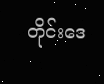တိုင်းဒေ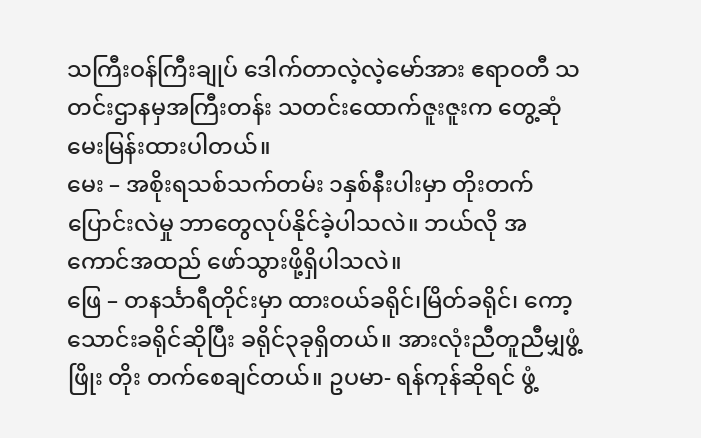သကြီးဝန်ကြီးချုပ် ဒေါက်တာလဲ့လဲ့မော်အား ဧရာဝတီ သတင်းဌာနမှအကြီးတန်း သတင်းထောက်ဇူးဇူးက တွေ့ဆုံမေးမြန်းထားပါတယ်။
မေး – အစိုးရသစ်သက်တမ်း ၁နှစ်နီးပါးမှာ တိုးတက်ပြောင်းလဲမှု ဘာတွေလုပ်နိုင်ခဲ့ပါသလဲ။ ဘယ်လို အကောင်အထည် ဖော်သွားဖို့ရှိပါသလဲ။
ဖြေ – တနင်္သာရီတိုင်းမှာ ထားဝယ်ခရိုင်၊မြိတ်ခရိုင်၊ ကော့သောင်းခရိုင်ဆိုပြီး ခရိုင်၃ခုရှိတယ်။ အားလုံးညီတူညီမျှဖွံ့ဖြိုး တိုး တက်စေချင်တယ်။ ဥပမာ- ရန်ကုန်ဆိုရင် ဖွံ့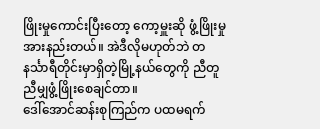ဖြိုးမှုကောင်းပြီးတော့ ကော့မှူးဆို ဖွံ့ဖြိုးမှုအားနည်းတယ်။ အဲဒီလိုမဟုတ်ဘဲ တနင်္သာရီတိုင်းမှာရှိတဲ့မြို့နယ်တွေကို ညီတူညီမျှဖွံ့ဖြိုးစေချင်တာ။
ဒေါ်အောင်ဆန်းစုကြည်က ပထမရက်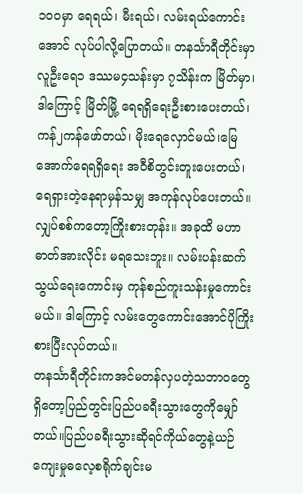၁၀၀မှာ ရေရယ်၊ မီးရယ်၊ လမ်းရယ်ကောင်းအောင် လုပ်ပါလို့ပြောတယ်။ တနင်္သာရီတိုင်းမှာ လူဦးရေ၁ ဒဿမ၄သန်းမှာ ၇သိန်းက မြိတ်မှာ၊ ဒါကြောင့် မြိတ်မြို့ ရေရရှိရေးဦးစားပေးတယ်၊ ကန်၂ကန်ဖော်တယ်၊ မိုးရေလှောင်မယ်၊မြေအောက်ရေရရှိရေး အဝီစိတွင်းတူးပေးတယ်၊ ရေရှားတဲ့နေရာမှန်သမျှ အကုန်လုပ်ပေးတယ်။
လျှပ်စစ်ကတော့ကြိုးစားတုန်း။ အခုထိ မဟာဓာတ်အားလိုင်း မရသေးဘူး။ လမ်းပန်းဆက်သွယ်ရေးကောင်းမှ ကုန်စည်ကူးသန်းမှုကောင်းမယ်။ ဒါကြောင့် လမ်းတွေကောင်းအောင်ပိုကြိုးစားပြီးလုပ်တယ်။
တနင်္သာရီတိုင်းကအင်မတန်လှပတဲ့သဘာဝတွေရှိတော့ပြည်တွင်းပြည်ပခရီးသွားတွေကိုမျှော်တယ်။ပြည်ပခရီးသွားဆိုရင်ကိုယ်တွေနဲ့ယဉ်ကျေးမှုဓလေ့စရိုက်ချင်းမ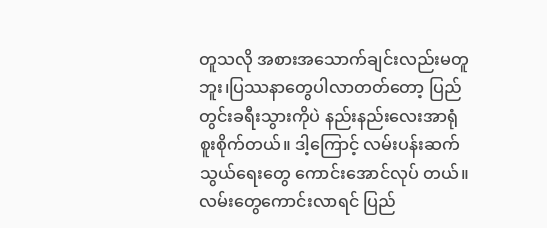တူသလို အစားအသောက်ချင်းလည်းမတူဘူး၊ပြဿနာတွေပါလာတတ်တော့ ပြည်တွင်းခရီးသွားကိုပဲ နည်းနည်းလေးအာရုံစူးစိုက်တယ်။ ဒါ့ကြောင့် လမ်းပန်းဆက်သွယ်ရေးတွေ ကောင်းအောင်လုပ် တယ်။ လမ်းတွေကောင်းလာရင် ပြည်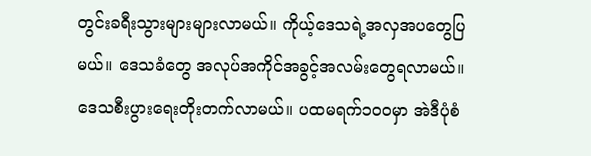တွင်းခရီးသွားများများလာမယ်။ ကိုယ့်ဒေသရဲ့အလှအပတွေပြမယ်။ ဒေသခံတွေ အလုပ်အကိုင်အခွင့်အလမ်းတွေရလာမယ်။ ဒေသစီးပွားရေးတိုးတက်လာမယ်။ ပထမရက်၁၀၀မှာ အဲဒီပုံစံ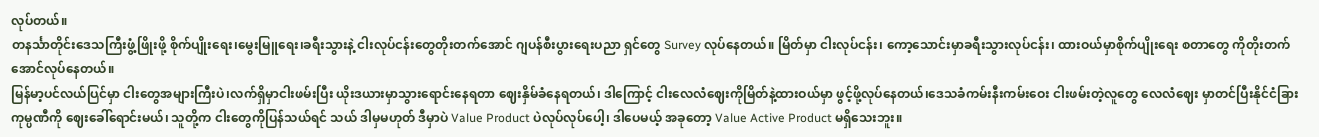လုပ်တယ်။
တနင်္သာတိုင်းဒေသကြီးဖွံ့ဖြိုးဖို့ စိုက်ပျိုးရေး၊မွေးမြူရေး၊ခရီးသွားနဲ့ ငါးလုပ်ငန်းတွေတိုးတက်အောင် ဂျပန်စီးပွားရေးပညာ ရှင်တွေ Survey လုပ်နေတယ်။ မြိတ်မှာ ငါးလုပ်ငန်း၊ ကော့သောင်းမှာခရီးသွားလုပ်ငန်း၊ ထားဝယ်မှာစိုက်ပျိုးရေး စတာတွေ ကိုတိုးတက်အောင်လုပ်နေတယ်။
မြန်မာ့ပင်လယ်ပြင်မှာ ငါးတွေအများကြီးပဲ၊လက်ရှိမှာငါးဖမ်းပြီး ယိုးဒယားမှာသွားရောင်းနေရတာ ဈေးနှိမ်ခံနေရတယ်၊ ဒါကြောင့် ငါးလေလံဈေးကိုမြိတ်နဲ့ထားဝယ်မှာ ဖွင့်ဖို့လုပ်နေတယ်၊ဒေသခံကမ်းနီးကမ်းဝေး ငါးဖမ်းတဲ့လူတွေ လေလံဈေး မှာတင်ပြီးနိုင်ငံခြားကုမ္ပဏီကို ဈေးခေါ်ရောင်းမယ်၊ သူတို့က ငါးတွေကိုပြန်သယ်ရင် သယ် ဒါမှမဟုတ် ဒီမှာပဲ Value Product ပဲလုပ်လုပ်ပေါ့၊ ဒါပေမယ့် အခုတော့ Value Active Product မရှိသေးဘူး။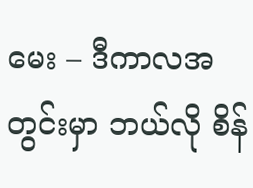မေး – ဒီကာလအတွင်းမှာ ဘယ်လို စိန်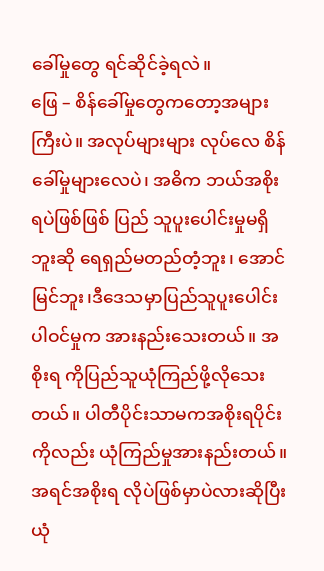ခေါ်မှုတွေ ရင်ဆိုင်ခဲ့ရလဲ။
ဖြေ – စိန်ခေါ်မှုတွေကတော့အများကြီးပဲ။ အလုပ်များများ လုပ်လေ စိန်ခေါ်မှုများလေပဲ၊ အဓိက ဘယ်အစိုးရပဲဖြစ်ဖြစ် ပြည် သူပူးပေါင်းမှုမရှိဘူးဆို ရေရှည်မတည်တံ့ဘူး၊ အောင်မြင်ဘူး၊ဒီဒေသမှာပြည်သူပူးပေါင်းပါဝင်မှုက အားနည်းသေးတယ်။ အစိုးရ ကိုပြည်သူယုံကြည်ဖို့လိုသေးတယ်။ ပါတီပိုင်းသာမကအစိုးရပိုင်းကိုလည်း ယုံကြည်မှုအားနည်းတယ်။ အရင်အစိုးရ လိုပဲဖြစ်မှာပဲလားဆိုပြီး ယုံ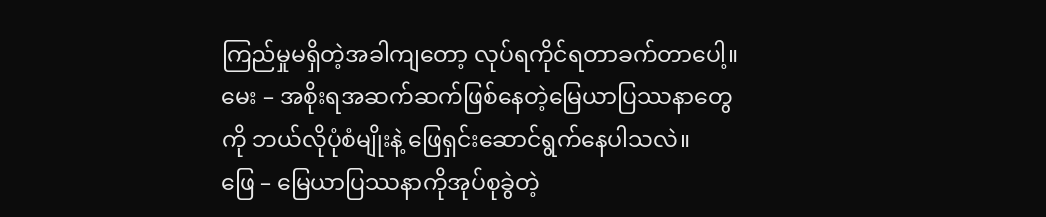ကြည်မှုမရှိတဲ့အခါကျတော့ လုပ်ရကိုင်ရတာခက်တာပေါ့။
မေး – အစိုးရအဆက်ဆက်ဖြစ်နေတဲ့မြေယာပြဿနာတွေကို ဘယ်လိုပုံစံမျိုးနဲ့ ဖြေရှင်းဆောင်ရွက်နေပါသလဲ။
ဖြေ – မြေယာပြဿနာကိုအုပ်စုခွဲတဲ့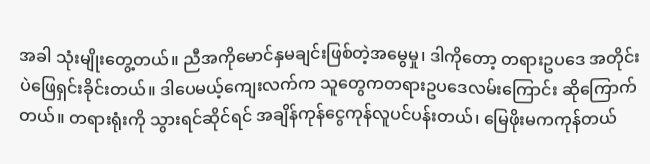အခါ သုံးမျိုးတွေ့တယ်။ ညီအကိုမောင်နှမချင်းဖြစ်တဲ့အမွေမှု၊ ဒါကိုတော့ တရားဥပဒေ အတိုင်းပဲဖြေရှင်းခိုင်းတယ်။ ဒါပေမယ့်ကျေးလက်က သူတွေကတရားဥပဒေလမ်းကြောင်း ဆိုကြောက်တယ်။ တရားရုံးကို သွားရင်ဆိုင်ရင် အချိန်ကုန်ငွေကုန်လူပင်ပန်းတယ်၊ မြေဖိုးမကကုန်တယ်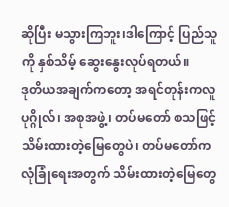ဆိုပြီး မသွားကြဘူး၊ဒါကြောင့် ပြည်သူကို နှစ်သိမ့် ဆွေးနွေးလုပ်ရတယ်။
ဒုတိယအချက်ကတော့ အရင်တုန်းကလူပုဂ္ဂိုလ်၊ အစုအဖွဲ့၊ တပ်မတော် စသဖြင့် သိမ်းထားတဲ့မြေတွေပဲ၊ တပ်မတော်က လုံခြုံရေးအတွက် သိမ်းထားတဲ့မြေတွေ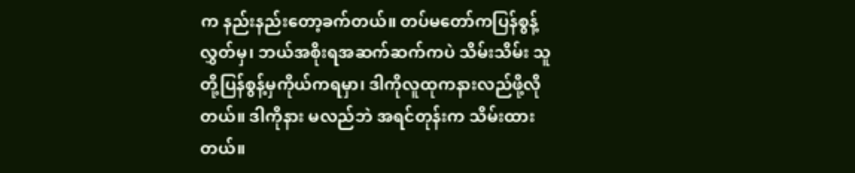က နည်းနည်းတော့ခက်တယ်။ တပ်မတော်ကပြန်စွန့်လွှတ်မှ၊ ဘယ်အစိုးရအဆက်ဆက်ကပဲ သိမ်းသိမ်း သူတို့ပြန်စွန့်မှကိုယ်ကရမှာ၊ ဒါကိုလူထုကနားလည်ဖို့လိုတယ်။ ဒါကိုနား မလည်ဘဲ အရင်တုန်းက သိမ်းထားတယ်။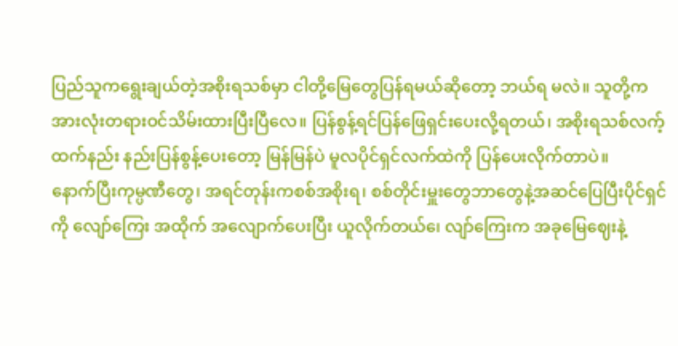ပြည်သူကရွေးချယ်တဲ့အစိုးရသစ်မှာ ငါတို့မြေတွေပြန်ရမယ်ဆိုတော့ ဘယ်ရ မလဲ။ သူတို့က အားလုံးတရားဝင်သိမ်းထားပြီးပြီလေ။ ပြန်စွန့်ရင်ပြန်ဖြေရှင်းပေးလို့ရတယ်၊ အစိုးရသစ်လက့်ထက်နည်း နည်းပြန်စွန့်ပေးတော့ မြန်မြန်ပဲ မူလပိုင်ရှင်လက်ထဲကို ပြန်ပေးလိုက်တာပဲ။
နောက်ပြီးကုမ္ပဏီတွေ၊ အရင်တုန်းကစစ်အစိုးရ၊ စစ်တိုင်းမှူးတွေဘာတွေနဲ့အဆင်ပြေပြီးပိုင်ရှင်ကို လျော်ကြေး အထိုက် အလျောက်ပေးပြီး ယူလိုက်တယ်၊ေ လျာ်ကြေးက အခုမြေဈေးနဲ့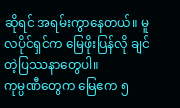ဆိုရင် အရမ်းကွာနေတယ်။ မူလပိုင်ရှင်က မြေဖိုးပြန်လို ချင်တဲ့ပြဿနာတွေပါ။
ကုမ္ပဏီတွေက မြေဧက ၅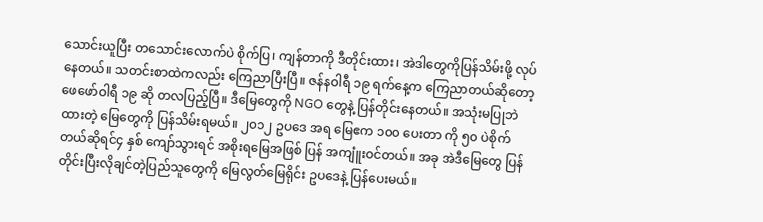သောင်းယူပြီး တသောင်းလောက်ပဲ စိုက်ပြ၊ ကျန်တာကို ဒီတိုင်းထား၊ အဲဒါတွေကိုပြန်သိမ်းဖို့ လုပ်နေတယ်။ သတင်းစာထဲကလည်း ကြေညာပြီးပြီ။ ဇန်နဝါရီ ၁၉ ရက်နေ့က ကြေညာတယ်ဆိုတော့ ဖေဖော်ဝါရီ ၁၉ ဆို တလပြည့်ပြီ။ ဒီမြေတွေကို NGO တွေနဲ့ ပြန်တိုင်းနေတယ်။ အသုံးမပြုဘဲထားတဲ့ မြေတွေကို ပြန်သိမ်းရမယ်။ ၂၀၁၂ ဥပဒေ အရ မြေဧက ၁၀၀ ပေးတာ ကို ၅၀ ပဲစိုက်တယ်ဆိုရင်၄ နှစ် ကျော်သွားရင် အစိုးရမြေအဖြစ် ပြန် အကျူံးဝင်တယ်။ အခု အဲဒီမြေတွေ ပြန်တိုင်းပြီးလိုချင်တဲ့ပြည်သူတွေကို မြေလွတ်မြေရိုင်း ဥပဒေနဲ့ ပြန်ပေးမယ်။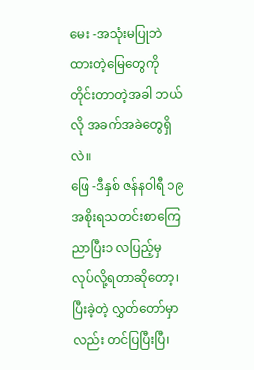မေး -အသုံးမပြုဘဲထားတဲ့မြေတွေကို တိုင်းတာတဲ့အခါ ဘယ်လို အခက်အခဲတွေရှိလဲ။
ဖြေ -ဒီနှစ် ဇန်နဝါရီ ၁၉အစိုးရသတင်းစာကြေညာပြီး၁ လပြည့်မှ လုပ်လို့ရတာဆိုတော့၊ ပြီးခဲ့တဲ့ လွှတ်တော်မှာလည်း တင်ပြပြီးပြီ၊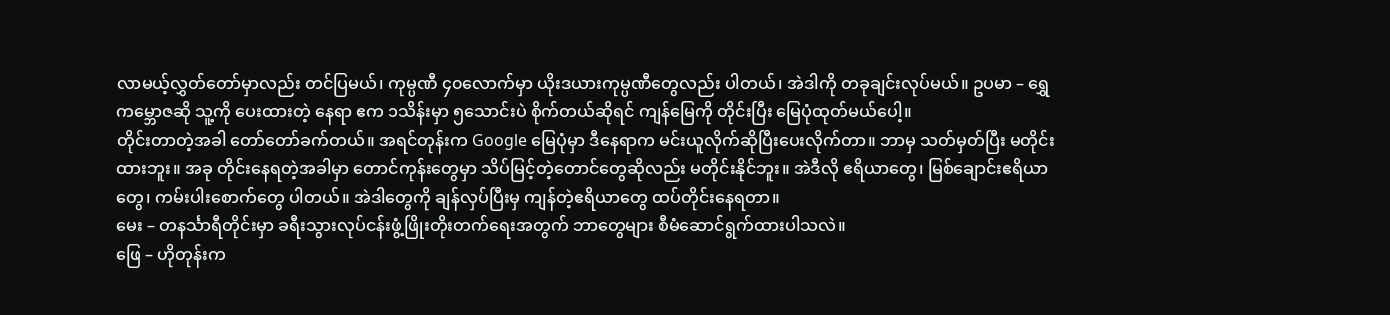လာမယ့်လွှတ်တော်မှာလည်း တင်ပြမယ်၊ ကုမ္ပဏီ ၄၀လောက်မှာ ယိုးဒယားကုမ္ပဏီတွေလည်း ပါတယ်၊ အဲဒါကို တခုချင်းလုပ်မယ်။ ဥပမာ – ရွှေကမ္ဘောဇဆို သူ့ကို ပေးထားတဲ့ နေရာ ဧက ၁သိန်းမှာ ၅သောင်းပဲ စိုက်တယ်ဆိုရင် ကျန်မြေကို တိုင်းပြီး မြေပုံထုတ်မယ်ပေါ့။
တိုင်းတာတဲ့အခါ တော်တော်ခက်တယ်။ အရင်တုန်းက Google မြေပုံမှာ ဒီနေရာက မင်းယူလိုက်ဆိုပြီးပေးလိုက်တာ။ ဘာမှ သတ်မှတ်ပြီး မတိုင်းထားဘူး။ အခု တိုင်းနေရတဲ့အခါမှာ တောင်ကုန်းတွေမှာ သိပ်မြင့်တဲ့တောင်တွေဆိုလည်း မတိုင်းနိုင်ဘူး။ အဲဒီလို ဧရိယာတွေ၊ မြစ်ချောင်းဧရိယာတွေ၊ ကမ်းပါးစောက်တွေ ပါတယ်။ အဲဒါတွေကို ချန်လှပ်ပြီးမှ ကျန်တဲ့ဧရိယာတွေ ထပ်တိုင်းနေရတာ။
မေး – တနင်္သာရီတိုင်းမှာ ခရီးသွားလုပ်ငန်းဖွံ့ဖြိုးတိုးတက်ရေးအတွက် ဘာတွေများ စီမံဆောင်ရွက်ထားပါသလဲ။
ဖြေ – ဟိုတုန်းက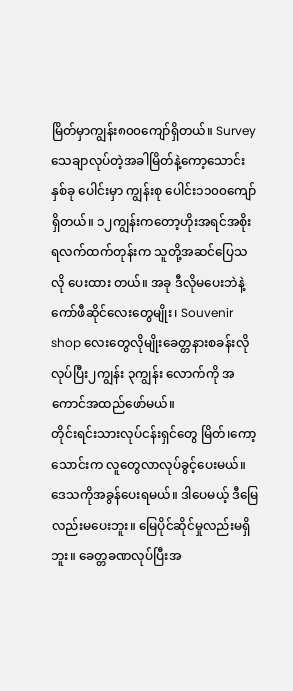မြိတ်မှာကျွန်း၈၀၀ကျော်ရှိတယ်။ Survey သေချာလုပ်တဲ့အခါမြိတ်နဲ့ကော့သောင်းနှစ်ခု ပေါင်းမှာ ကျွန်းစု ပေါင်း၁၁၀၀ကျော်ရှိတယ်။ ၁၂ကျွန်းကတော့ဟိုးအရင်အစိုးရလက်ထက်တုန်းက သူတို့အဆင်ပြေသလို ပေးထား တယ်။ အခု ဒီလိုမပေးဘဲနဲ့ကော်ဖီဆိုင်လေးတွေမျိုး၊ Souvenir shop လေးတွေလိုမျိုးခေတ္တနားစခန်းလို လုပ်ပြီး၂ကျွန်း ၃ကျွန်း လောက်ကို အကောင်အထည်ဖော်မယ်။
တိုင်းရင်းသားလုပ်ငန်းရှင်တွေ မြိတ်၊ကော့သောင်းက လူတွေလာလုပ်ခွင့်ပေးမယ်။ ဒေသကိုအခွန်ပေးရမယ်။ ဒါပေမယ့် ဒီမြေလည်းမပေးဘူး။ မြေပိုင်ဆိုင်မှုလည်းမရှိဘူး။ ခေတ္တခဏလုပ်ပြီးအ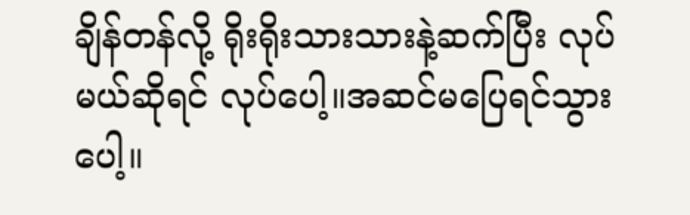ချိန်တန်လို့ ရိုးရိုးသားသားနဲ့ဆက်ပြီး လုပ်မယ်ဆိုရင် လုပ်ပေါ့။အဆင်မပြေရင်သွားပေါ့။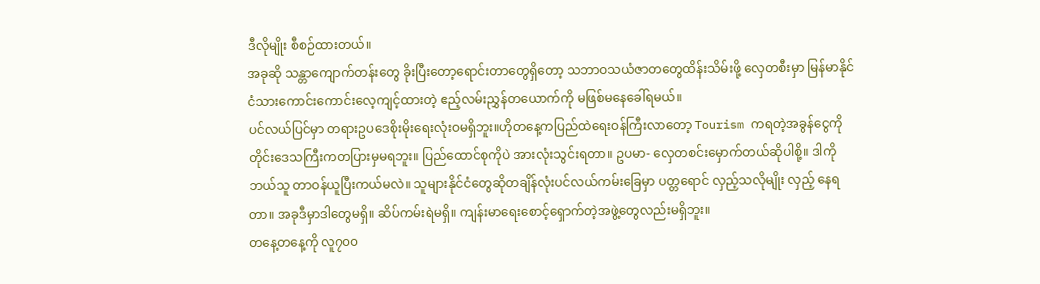ဒီလိုမျိုး စီစဉ်ထားတယ်။
အခုဆို သန္တာကျောက်တန်းတွေ ခိုးပြီးတော့ရောင်းတာတွေရှိတော့ သဘာဝသယံဇာတတွေထိန်းသိမ်းဖို့ လှေတစီးမှာ မြန်မာနိုင်ငံသားကောင်းကောင်းလေ့ကျင့်ထားတဲ့ ဧည့်လမ်းညွှန်တယောက်ကို မဖြစ်မနေခေါ်ရမယ်။
ပင်လယ်ပြင်မှာ တရားဥပဒေစိုးမိုးရေးလုံးဝမရှိဘူး။ဟိုတနေ့ကပြည်ထဲရေးဝန်ကြီးလာတော့ Tourism ကရတဲ့အခွန်ငွေကို တိုင်းဒေသကြီးကတပြားမှမရဘူး။ ပြည်ထောင်စုကိုပဲ အားလုံးသွင်းရတာ။ ဥပမာ- လှေတစင်းမှောက်တယ်ဆိုပါစို့။ ဒါကို ဘယ်သူ တာဝန်ယူပြီးကယ်မလဲ။ သူများနိုင်ငံတွေဆိုတချိန်လုံးပင်လယ်ကမ်းခြေမှာ ပတ္တရောင် လှည့်သလိုမျိုး လှည့် နေရတာ။ အခုဒီမှာဒါတွေမရှိ။ ဆိပ်ကမ်းရဲမရှိ။ ကျန်းမာရေးစောင့်ရှောက်တဲ့အဖွဲ့တွေလည်းမရှိဘူး။
တနေ့တနေ့ကို လူ၇၀၀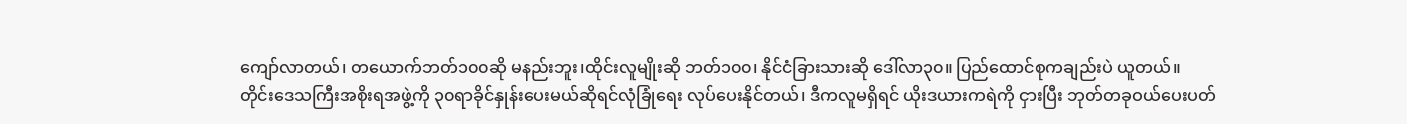ကျော်လာတယ်၊ တယောက်ဘတ်၁၀၀ဆို မနည်းဘူး၊ထိုင်းလူမျိုးဆို ဘတ်၁၀၀၊ နိုင်ငံခြားသားဆို ဒေါ်လာ၃၀။ ပြည်ထောင်စုကချည်းပဲ ယူတယ်။
တိုင်းဒေသကြီးအစိုးရအဖွဲ့ကို ၃၀ရာခိုင်နှုန်းပေးမယ်ဆိုရင်လုံခြုံရေး လုပ်ပေးနိုင်တယ်၊ ဒီကလူမရှိရင် ယိုးဒယားကရဲကို ငှားပြီး ဘုတ်တခုဝယ်ပေးပတ်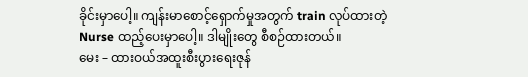ခိုင်းမှာပေါ့။ ကျန်းမာစောင့်ရှောက်မှုအတွက် train လုပ်ထားတဲ့ Nurse ထည့်ပေးမှာပေါ့။ ဒါမျိုးတွေ စီစဉ်ထားတယ်။
မေး – ထားဝယ်အထူးစီးပွားရေးဇုန်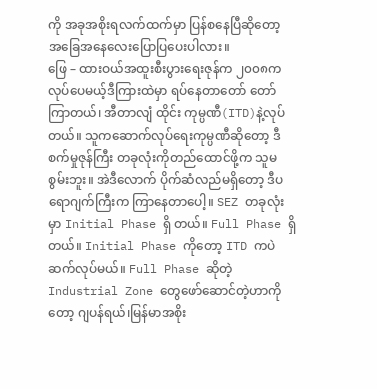ကို အခုအစိုးရလက်ထက်မှာ ပြန်စနေပြီဆိုတော့ အခြေအနေလေးပြောပြပေးပါလား။
ဖြေ – ထားဝယ်အထူးစီးပွားရေးဇုန်က ၂၀၀၈ကလုပ်ပေမယ့်ဒီကြားထဲမှာ ရပ်နေတာတော် တော်ကြာတယ်၊ အီတာလျံ ထိုင်း ကုမ္ပဏီ(ITD)နဲ့လုပ်တယ်။ သူကဆောက်လုပ်ရေးကုမ္ပဏီဆိုတော့ ဒီစက်မှုဇုန်ကြီး တခုလုံးကိုတည်ထောင်ဖို့က သူမစွမ်းဘူး။ အဲဒီလောက် ပိုက်ဆံလည်မရှိတော့ ဒီပရောဂျက်ကြီးက ကြာနေတာပေါ့။ SEZ တခုလုံးမှာ Initial Phase ရှိ တယ်။ Full Phase ရှိတယ်။ Initial Phase ကိုတော့ ITD ကပဲဆက်လုပ်မယ်။ Full Phase ဆိုတဲ့ Industrial Zone တွေဖော်ဆောင်တဲ့ဟာကိုတော့ ဂျပန်ရယ်၊မြန်မာအစိုး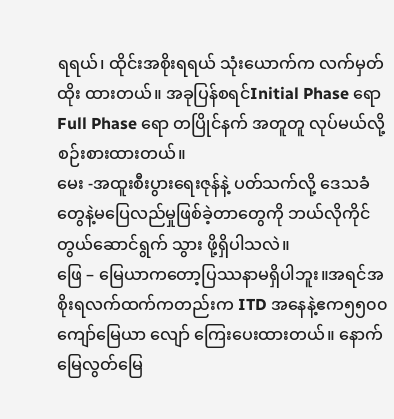ရရယ်၊ ထိုင်းအစိုးရရယ် သုံးယောက်က လက်မှတ်ထိုး ထားတယ်။ အခုပြန်စရင်Initial Phase ရော Full Phase ရော တပြိုင်နက် အတူတူ လုပ်မယ်လို့စဉ်းစားထားတယ်။
မေး -အထူးစီးပွားရေးဇုန်နဲ့ ပတ်သက်လို့ ဒေသခံတွေနဲ့မပြေလည်မှုဖြစ်ခဲ့တာတွေကို ဘယ်လိုကိုင်တွယ်ဆောင်ရွက် သွား ဖို့ရှိပါသလဲ။
ဖြေ – မြေယာကတော့ပြဿနာမရှိပါဘူး။အရင်အစိုးရလက်ထက်ကတည်းက ITD အနေနဲ့ဧက၅၅၀၀ကျော်မြေယာ လျော် ကြေးပေးထားတယ်။ နောက်မြေလွတ်မြေ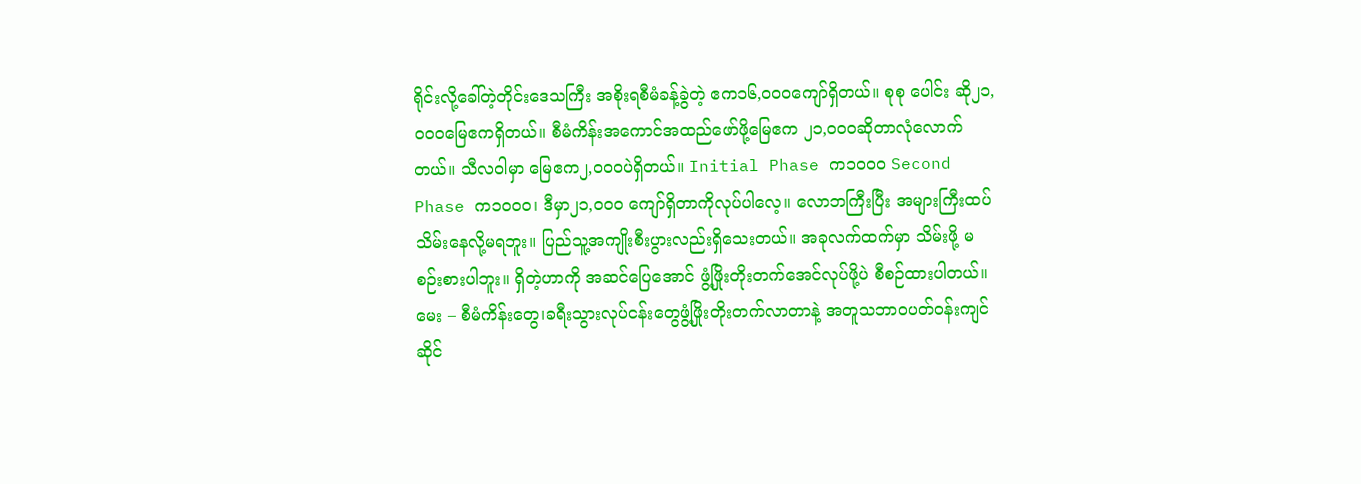ရိုင်းလို့ခေါ်တဲ့တိုင်းဒေသကြီး အစိုးရစီမံခန့်ခွဲတဲ့ ဧက၁၆,၀၀၀ကျော်ရှိတယ်။ စုစု ပေါင်း ဆို၂၁,၀၀၀မြေဧကရှိတယ်။ စီမံကိန်းအကောင်အထည်ဖော်ဖို့မြေဧက ၂၁,၀၀၀ဆိုတာလုံလောက်တယ်။ သီလဝါမှာ မြေဧက၂,၀၀၀ပဲရှိတယ်။ Initial Phase က၁၀၀၀ Second Phase က၁၀၀၀၊ ဒီမှာ၂၁,၀၀၀ ကျော်ရှိတာကိုလုပ်ပါလေ့။ လောဘကြီးပြီး အများကြီးထပ်သိမ်းနေလို့မရဘူး။ ပြည်သူ့အကျိုးစီးပွားလည်းရှိသေးတယ်။ အခုလက်ထက်မှာ သိမ်းဖို့ မစဉ်းစားပါဘူး။ ရှိတဲ့ဟာကို အဆင်ပြေအောင် ဖွံ့ဖြိုးတိုးတက်အေင်လုပ်ဖို့ပဲ စီစဉ်ထားပါတယ်။
မေး – စီမံကိန်းတွေ၊ခရီးသွားလုပ်ငန်းတွေဖွံ့ဖြိုးတိုးတက်လာတာနဲ့ အတူသဘာဝပတ်ဝန်းကျင်ဆိုင်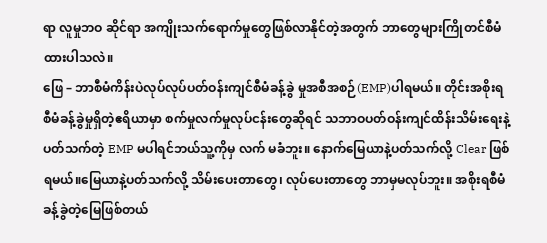ရာ လူမှုဘဝ ဆိုင်ရာ အကျိုးသက်ရောက်မှုတွေဖြစ်လာနိုင်တဲ့အတွက် ဘာတွေများကြိုတင်စီမံထားပါသလဲ။
ဖြေ – ဘာစီမံကိန်းပဲလုပ်လုပ်ပတ်ဝန်းကျင်စီမံခန့်ခွဲ မှုအစီအစဉ်(EMP)ပါရမယ်။ တိုင်းအစိုးရ စီမံခန့်ခွဲမှုရှိတဲ့ဧရိယာမှာ စက်မှုလက်မှုလုပ်ငန်းတွေဆိုရင် သဘာဝပတ်ဝန်းကျင်ထိန်းသိမ်းရေးနဲ့ပတ်သက်တဲ့ EMP မပါရင်ဘယ်သူ့ကိုမှ လက် မခံဘူး။ နောက်မြေယာနဲ့ပတ်သက်လို့ Clear ဖြစ်ရမယ်။မြေယာနဲ့ပတ်သက်လို့ သိမ်းပေးတာတွေ၊ လုပ်ပေးတာတွေ ဘာမှမလုပ်ဘူး။ အစိုးရစီမံခန့်ခွဲတဲ့မြေဖြစ်တယ်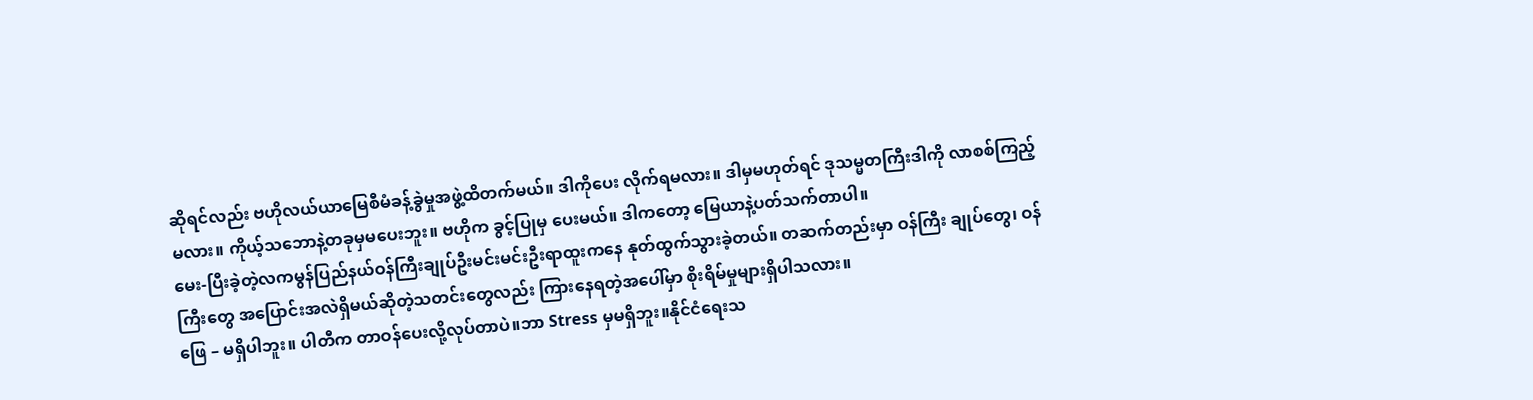ဆိုရင်လည်း ဗဟိုလယ်ယာမြေစီမံခန့်ခွဲမှုအဖွဲ့ထိတက်မယ်။ ဒါကိုပေး လိုက်ရမလား။ ဒါမှမဟုတ်ရင် ဒုသမ္မတကြီးဒါကို လာစစ်ကြည့်မလား။ ကိုယ့်သဘောနဲ့တခုမှမပေးဘူး။ ဗဟိုက ခွင့်ပြုမှ ပေးမယ်။ ဒါကတော့ မြေယာနဲ့ပတ်သက်တာပါ။
မေး-ပြီးခဲ့တဲ့လကမွန်ပြည်နယ်ဝန်ကြီးချုပ်ဦးမင်းမင်းဦးရာထူးကနေ နုတ်ထွက်သွားခဲ့တယ်။ တဆက်တည်းမှာ ဝန်ကြီး ချုပ်တွေ၊ ဝန်ကြီးတွေ အပြောင်းအလဲရှိမယ်ဆိုတဲ့သတင်းတွေလည်း ကြားနေရတဲ့အပေါ်မှာ စိုးရိမ်မှုများရှိပါသလား။
ဖြေ – မရှိပါဘူး။ ပါတီက တာဝန်ပေးလို့လုပ်တာပဲ။ဘာ Stress မှမရှိဘူး။နိုင်ငံရေးသ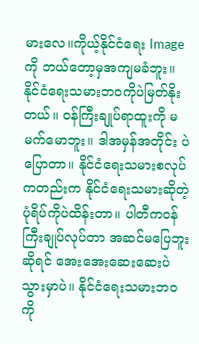မားလေ။ကိုယ့်နိုင်ငံရေး Image ကို ဘယ်တော့မှအကျမခံဘူး။ နိုင်ငံရေးသမားဘဝကိုပဲမြတ်နိုးတယ်။ ဝန်ကြီးချုပ်ရာထူးကို မမက်မောဘူး။ ဒါအမှန်အတိုင်း ပဲပြောတာ။ နိုင်ငံရေးသမားစလုပ်ကတည်းက နိုင်ငံရေးသမားဆိုတဲ့ပုံရိပ်ကိုပဲထိန်းတာ။ ပါတီကဝန်ကြီးချုပ်လုပ်တာ အဆင်မပြေဘူးဆိုရင် အေးအေးဆေးဆေးပဲသွားမှာပဲ။ နိုင်ငံရေးသမားဘဝကို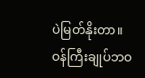ပဲမြတ်နိုးတာ။ ဝန်ကြီးချုပ်ဘဝ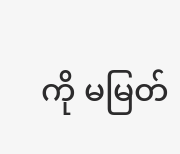ကို မမြတ်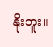နိုးဘူး။